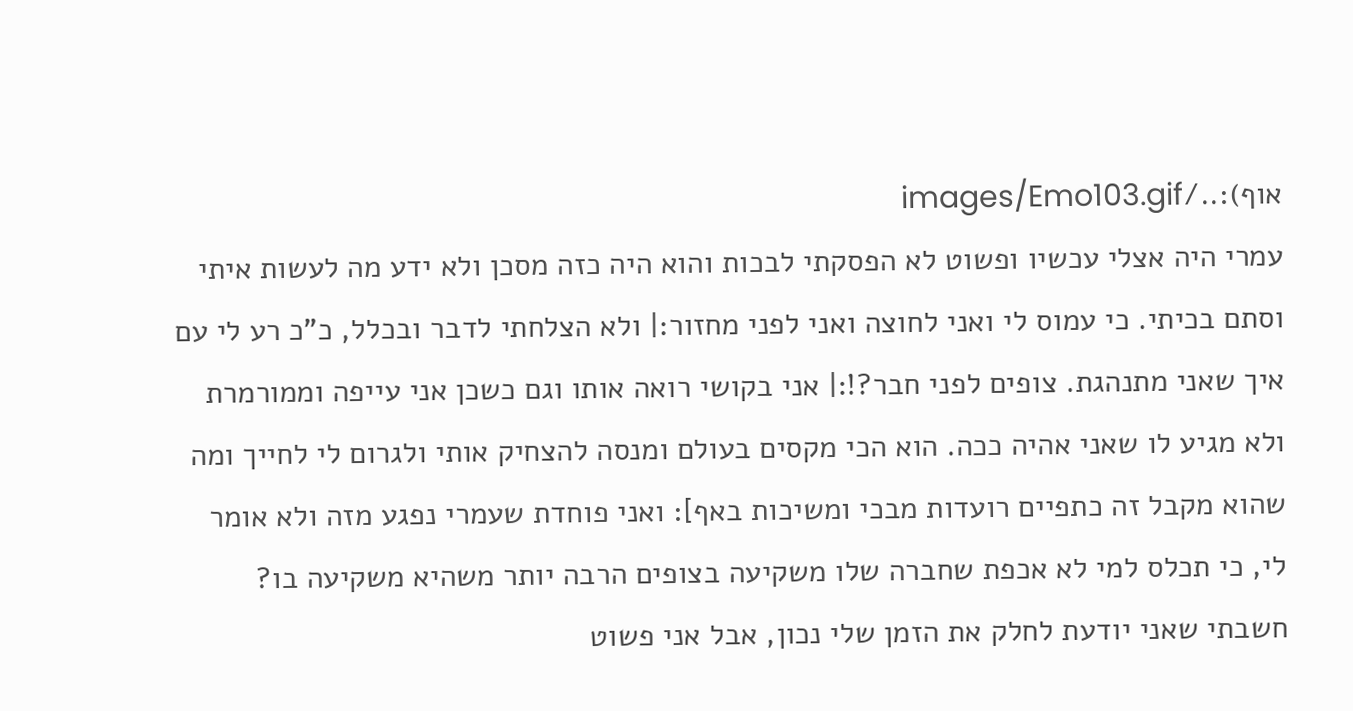אוף):../images/Emo103.gif
עמרי היה אצלי עכשיו ופשוט לא הפסקתי לבכות והוא היה כזה מסכן ולא ידע מה לעשות איתי וסתם בכיתי. כי עמוס לי ואני לחוצה ואני לפני מחזור:| ולא הצלחתי לדבר ובכלל, כ"כ רע לי עם איך שאני מתנהגת. צופים לפני חבר?!:| אני בקושי רואה אותו וגם כשכן אני עייפה וממורמרת ולא מגיע לו שאני אהיה ככה. הוא הכי מקסים בעולם ומנסה להצחיק אותי ולגרום לי לחייך ומה שהוא מקבל זה כתפיים רועדות מבכי ומשיכות באף]: ואני פוחדת שעמרי נפגע מזה ולא אומר לי, כי תכלס למי לא אכפת שחברה שלו משקיעה בצופים הרבה יותר משהיא משקיעה בו? חשבתי שאני יודעת לחלק את הזמן שלי נכון, אבל אני פשוט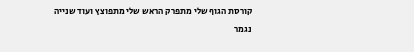קורסת הגוף שלי מתפרק הראש שלי מתפוצץ ועוד שנייה נגמר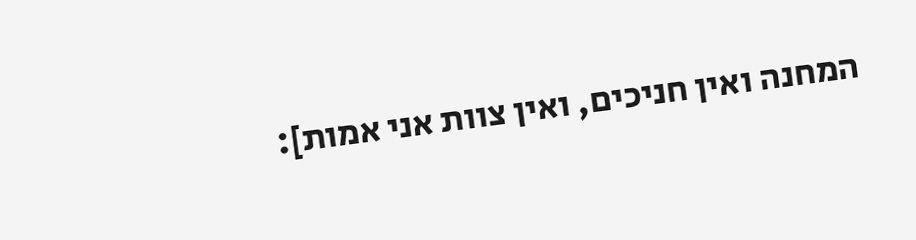המחנה ואין חניכים, ואין צוות אני אמות]: